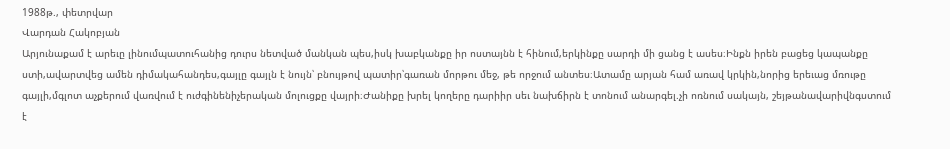1988թ., փետրվար
Վարդան Հակոբյան
Արյունաքամ է արեւը լինումպատուհանից դուրս նետված մանկան պես,իսկ խաբկանքը իր ոստայնն է հինում,երկինքը սարդի մի ցանց է ասես։Ինքն իրեն բացեց կապանքը ստի,ավարտվեց ամեն դիմակահանդես,գայլը գայլն է նույն՝ բնույթով պատիր՝գառան մորթու մեջ, թե որջում անտես։Ատամը արյան համ առավ կրկին,նորից երեւաց մռութը գայլի,մգլոտ աչքերում վառվում է ուժգինենիչերական մոլուցքը վայրի։Ժանիքը խրել կողերը դարիիր սեւ նախճիրն է տոնում անարգել.չի ոռնում սակայն, շեյթանավարիվնգստում է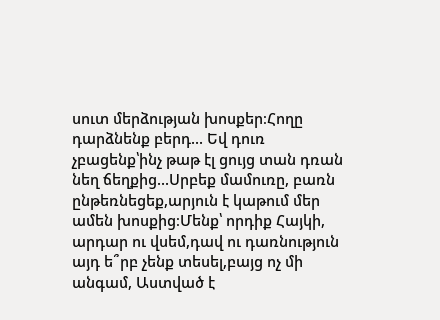սուտ մերձության խոսքեր։Հողը դարձնենք բերդ... Եվ դուռ չբացենք՝ինչ թաթ էլ ցույց տան դռան նեղ ճեղքից...Սրբեք մամուռը, բառն ընթեռնեցեք,արյուն է կաթում մեր ամեն խոսքից։Մենք՝ որդիք Հայկի, արդար ու վսեմ,դավ ու դառնություն այդ ե՞րբ չենք տեսել,բայց ոչ մի անգամ, Աստված է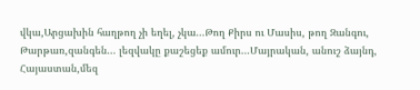վկա,Արցախին հաղթող չի եղել, չկա...Թող Քիրս ու Մասիս, թող Զանգու, Թարթառ,զանգեն... լեզվակը քաշեցեք ամուր...Մայրական, անուշ ձայնդ, Հայաստան,մեզ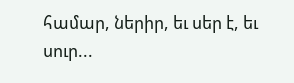համար, ներիր, եւ սեր է, եւ սուր...